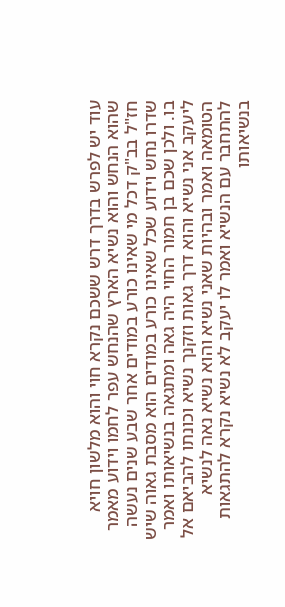עוד יש לפרש בדרך דרש ששכם נקרא חוי והוא מלשון חויא שהוא הנחש והוא נשיא הארץ שהנחש עפר לחמו וידוע מאמר חז"ל בב"ק דכל מי שאינו כורע במודים אחר שבע שנים נעשה שדרו נחש וידוע שכל שאינו כורע במודים הוא מסבת גאוה שיש בו. ולכן שכם בן חמור החוי היה גאה ומתגאה בנשיאותו ואמר ליעקב אני נשיא והוא דרך גאות וזקנך נשיא וכונתו להביאם אל הטומאה ואמר ובהיות שאני נשיא והוא נשיא נאה לנשיא להתחבר עם הנשיא ואמר לו יעקב לא נשיא נקרא להתגאות בנשיאותו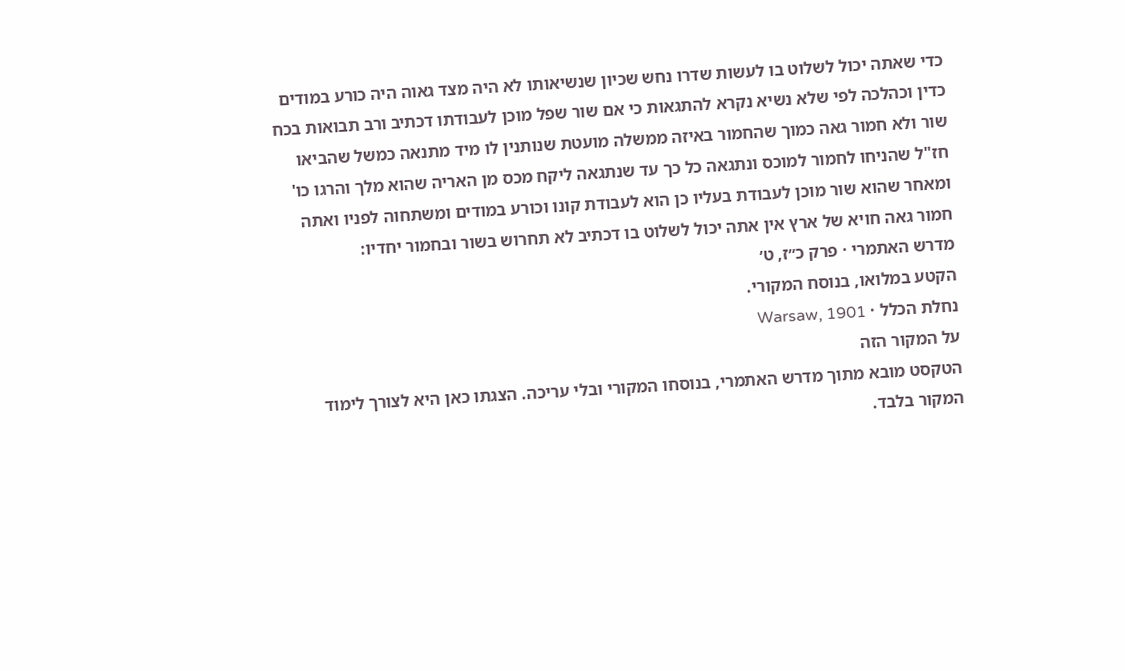כדי שאתה יכול לשלוט בו לעשות שדרו נחש שכיון שנשיאותו לא היה מצד גאוה היה כורע במודים כדין וכהלכה לפי שלא נשיא נקרא להתגאות כי אם שור שפל מוכן לעבודתו דכתיב ורב תבואות בכח שור ולא חמור גאה כמוך שהחמור באיזה ממשלה מועטת שנותנין לו מיד מתנאה כמשל שהביאו חז"ל שהניחו לחמור למוכס ונתגאה כל כך עד שנתגאה ליקח מכס מן האריה שהוא מלך והרגו כו' ומאחר שהוא שור מוכן לעבודת בעליו כן הוא לעבודת קונו וכורע במודים ומשתחוה לפניו ואתה חמור גאה חויא של ארץ אין אתה יכול לשלוט בו דכתיב לא תחרוש בשור ובחמור יחדיו:
מדרש האתמרי · פרק כ״ז, ט׳
הקטע במלואו, בנוסח המקורי.
נחלת הכלל · Warsaw, 1901
על המקור הזה
הטקסט מובא מתוך מדרש האתמרי, בנוסחו המקורי ובלי עריכה. הצגתו כאן היא לצורך לימוד המקור בלבד.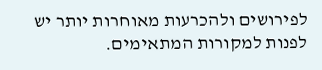לפירושים ולהכרעות מאוחרות יותר יש לפנות למקורות המתאימים.